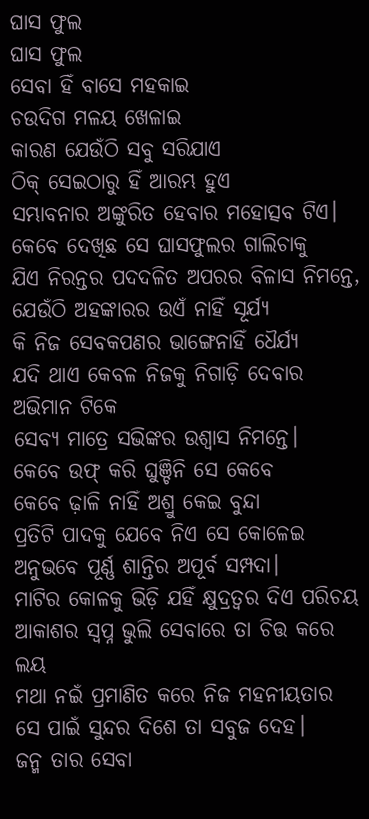ଘାସ ଫୁଲ
ଘାସ ଫୁଲ
ସେବା ହିଁ ବାସେ ମହକାଇ
ଚଉଦିଗ ମଳୟ ଖେଳାଇ
କାରଣ ଯେଉଁଠି ସବୁ ସରିଯାଏ
ଠିକ୍ ସେଇଠାରୁ ହିଁ ଆରମ୍ଭ ହୁଏ
ସମ୍ଭାବନାର ଅଙ୍କୁରିତ ହେବାର ମହୋତ୍ସବ ଟିଏ।
କେବେ ଦେଖିଛ ସେ ଘାସଫୁଲର ଗାଲିଚାକୁ
ଯିଏ ନିରନ୍ତର ପଦଦଳିତ ଅପରର ବିଳାସ ନିମନ୍ତେ,
ଯେଉଁଠି ଅହଙ୍କାରର ଉଏଁ ନାହିଁ ସୂର୍ଯ୍ୟ
କି ନିଜ ସେବକପଣର ଭାଙ୍ଗେନାହିଁ ଧୈର୍ଯ୍ୟ
ଯଦି ଥାଏ କେବଳ ନିଜକୁ ନିଗାଡ଼ି ଦେବାର ଅଭିମାନ ଟିକେ
ସେବ୍ୟ ମାତ୍ରେ ସଭିଙ୍କର ଉଶ୍ୱାସ ନିମନ୍ତେ।
କେବେ ଉଫ୍ କରି ଘୁଞ୍ଚିନି ସେ କେବେ
କେବେ ଢ଼ାଳି ନାହିଁ ଅଶ୍ରୁ କେଇ ବୁନ୍ଦା
ପ୍ରତିଟି ପାଦକୁ ଯେବେ ନିଏ ସେ କୋଳେଇ
ଅନୁଭବେ ପୂର୍ଣ୍ଣ ଶାନ୍ତିର ଅପୂର୍ବ ସମ୍ପଦା।
ମାଟିର କୋଳକୁ ଭିଡ଼ି ଯହିଁ କ୍ଷୁଦ୍ରତ୍ଵର ଦିଏ ପରିଚୟ
ଆକାଶର ସ୍ଵପ୍ନ ଭୁଲି ସେବାରେ ତା ଚିତ୍ତ କରେ ଲୟ
ମଥା ନଇଁ ପ୍ରମାଣିତ କରେ ନିଜ ମହନୀୟତାର
ସେ ପାଇଁ ସୁନ୍ଦର ଦିଶେ ତା ସବୁଜ ଦେହ।
ଜନ୍ମ ତାର ସେବା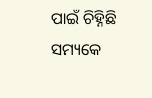ପାଇଁ ଚିହ୍ନିଛି ସମ୍ୟକେ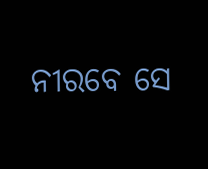ନୀରବେ ସେ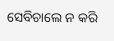ସେବିଚାଲେ ନ କରି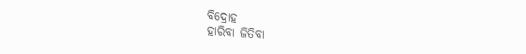ବିଦ୍ରୋହ
ହାରିବା ଜିତିବା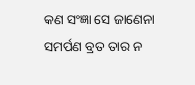କଣ ସଂଜ୍ଞା ସେ ଜାଣେନା
ସମର୍ପଣ ବ୍ରତ ତାର ନ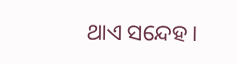ଥାଏ ସନ୍ଦେହ।